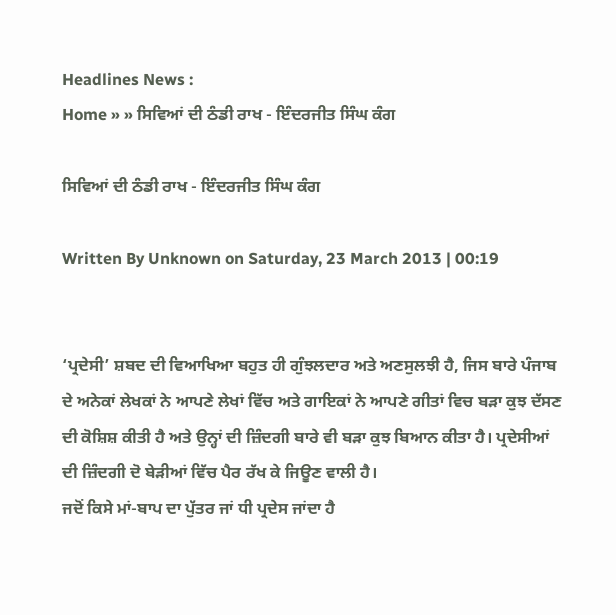Headlines News :
Home » » ਸਿਵਿਆਂ ਦੀ ਠੰਡੀ ਰਾਖ - ਇੰਦਰਜੀਤ ਸਿੰਘ ਕੰਗ

ਸਿਵਿਆਂ ਦੀ ਠੰਡੀ ਰਾਖ - ਇੰਦਰਜੀਤ ਸਿੰਘ ਕੰਗ

Written By Unknown on Saturday, 23 March 2013 | 00:19


‘ਪ੍ਰਦੇਸੀ’ ਸ਼ਬਦ ਦੀ ਵਿਆਖਿਆ ਬਹੁਤ ਹੀ ਗੁੰਝਲਦਾਰ ਅਤੇ ਅਣਸੁਲਝੀ ਹੈ, ਜਿਸ ਬਾਰੇ ਪੰਜਾਬ ਦੇ ਅਨੇਕਾਂ ਲੇਖਕਾਂ ਨੇ ਆਪਣੇ ਲੇਖਾਂ ਵਿੱਚ ਅਤੇ ਗਾਇਕਾਂ ਨੇ ਆਪਣੇ ਗੀਤਾਂ ਵਿਚ ਬੜਾ ਕੁਝ ਦੱਸਣ ਦੀ ਕੋਸ਼ਿਸ਼ ਕੀਤੀ ਹੈ ਅਤੇ ਉਨ੍ਹਾਂ ਦੀ ਜ਼ਿੰਦਗੀ ਬਾਰੇ ਵੀ ਬੜਾ ਕੁਝ ਬਿਆਨ ਕੀਤਾ ਹੈ। ਪ੍ਰਦੇਸੀਆਂ ਦੀ ਜ਼ਿੰਦਗੀ ਦੋ ਬੇੜੀਆਂ ਵਿੱਚ ਪੈਰ ਰੱਖ ਕੇ ਜਿਊਣ ਵਾਲੀ ਹੈ।
ਜਦੋਂ ਕਿਸੇ ਮਾਂ-ਬਾਪ ਦਾ ਪੁੱਤਰ ਜਾਂ ਧੀ ਪ੍ਰਦੇਸ ਜਾਂਦਾ ਹੈ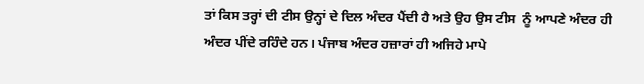ਤਾਂ ਕਿਸ ਤਰ੍ਹਾਂ ਦੀ ਟੀਸ ਉਨ੍ਹਾਂ ਦੇ ਦਿਲ ਅੰਦਰ ਪੈਂਦੀ ਹੈ ਅਤੇ ਉਹ ਉਸ ਟੀਸ  ਨੂੰ ਆਪਣੇ ਅੰਦਰ ਹੀ ਅੰਦਰ ਪੀਂਦੇ ਰਹਿੰਦੇ ਹਨ। ਪੰਜਾਬ ਅੰਦਰ ਹਜ਼ਾਰਾਂ ਹੀ ਅਜਿਹੇ ਮਾਪੇ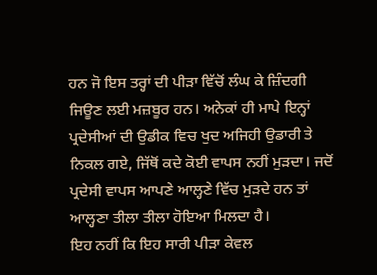ਹਨ ਜੋ ਇਸ ਤਰ੍ਹਾਂ ਦੀ ਪੀੜਾ ਵਿੱਚੋਂ ਲੰਘ ਕੇ ਜ਼ਿੰਦਗੀ ਜਿਊਣ ਲਈ ਮਜ਼ਬੂਰ ਹਨ। ਅਨੇਕਾਂ ਹੀ ਮਾਪੇ ਇਨ੍ਹਾਂ ਪ੍ਰਦੇਸੀਆਂ ਦੀ ਉਡੀਕ ਵਿਚ ਖੁਦ ਅਜਿਹੀ ਉਡਾਰੀ ਤੇ ਨਿਕਲ ਗਏ, ਜਿੱਥੋਂ ਕਦੇ ਕੋਈ ਵਾਪਸ ਨਹੀਂ ਮੁੜਦਾ। ਜਦੋਂ ਪ੍ਰਦੇਸੀ ਵਾਪਸ ਆਪਣੇ ਆਲ੍ਹਣੇ ਵਿੱਚ ਮੁੜਦੇ ਹਨ ਤਾਂ ਆਲ੍ਹਣਾ ਤੀਲਾ ਤੀਲਾ ਹੋਇਆ ਮਿਲਦਾ ਹੈ।
ਇਹ ਨਹੀਂ ਕਿ ਇਹ ਸਾਰੀ ਪੀੜਾ ਕੇਵਲ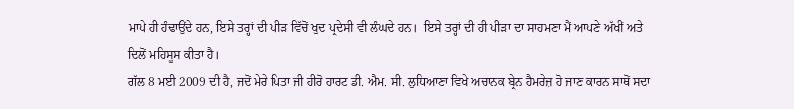ਮਾਪੇ ਹੀ ਹੰਢਾਉਂਦੇ ਹਨ, ਇਸੇ ਤਰ੍ਹਾਂ ਦੀ ਪੀੜ ਵਿੱਚੋਂ ਖੁਦ ਪ੍ਰਦੇਸੀ ਵੀ ਲੰਘਦੇ ਹਨ।  ਇਸੇ ਤਰ੍ਹਾਂ ਦੀ ਹੀ ਪੀੜਾ ਦਾ ਸਾਹਮਣਾ ਮੈਂ ਆਪਣੇ ਅੱਖੀਂ ਅਤੇ ਦਿਲੋਂ ਮਹਿਸੂਸ ਕੀਤਾ ਹੈ।
ਗੱਲ 8 ਮਈ 2009 ਦੀ ਹੈ, ਜਦੋਂ ਮੇਰੇ ਪਿਤਾ ਜੀ ਹੀਰੋ ਹਾਰਟ ਡੀ. ਐਮ. ਸੀ. ਲੁਧਿਆਣਾ ਵਿਖੇ ਅਚਾਨਕ ਬ੍ਰੇਨ ਹੈਮਰੇਜ਼ ਹੋ ਜਾਣ ਕਾਰਨ ਸਾਥੋਂ ਸਦਾ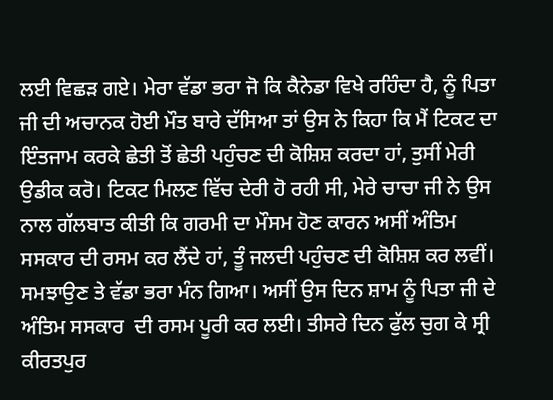ਲਈ ਵਿਛੜ ਗਏ। ਮੇਰਾ ਵੱਡਾ ਭਰਾ ਜੋ ਕਿ ਕੈਨੇਡਾ ਵਿਖੇ ਰਹਿੰਦਾ ਹੈ, ਨੂੰ ਪਿਤਾ ਜੀ ਦੀ ਅਚਾਨਕ ਹੋਈ ਮੌਤ ਬਾਰੇ ਦੱਸਿਆ ਤਾਂ ਉਸ ਨੇ ਕਿਹਾ ਕਿ ਮੈਂ ਟਿਕਟ ਦਾ ਇੰਤਜਾਮ ਕਰਕੇ ਛੇਤੀ ਤੋਂ ਛੇਤੀ ਪਹੁੰਚਣ ਦੀ ਕੋਸ਼ਿਸ਼ ਕਰਦਾ ਹਾਂ, ਤੁਸੀਂ ਮੇਰੀ ਉਡੀਕ ਕਰੋ। ਟਿਕਟ ਮਿਲਣ ਵਿੱਚ ਦੇਰੀ ਹੋ ਰਹੀ ਸੀ, ਮੇਰੇ ਚਾਚਾ ਜੀ ਨੇ ਉਸ ਨਾਲ ਗੱਲਬਾਤ ਕੀਤੀ ਕਿ ਗਰਮੀ ਦਾ ਮੌਸਮ ਹੋਣ ਕਾਰਨ ਅਸੀਂ ਅੰਤਿਮ ਸਸਕਾਰ ਦੀ ਰਸਮ ਕਰ ਲੈਂਦੇ ਹਾਂ, ਤੂੰ ਜਲਦੀ ਪਹੁੰਚਣ ਦੀ ਕੋਸ਼ਿਸ਼ ਕਰ ਲਵੀਂ। ਸਮਝਾਉਣ ਤੇ ਵੱਡਾ ਭਰਾ ਮੰਨ ਗਿਆ। ਅਸੀਂ ਉਸ ਦਿਨ ਸ਼ਾਮ ਨੂੰ ਪਿਤਾ ਜੀ ਦੇ ਅੰਤਿਮ ਸਸਕਾਰ  ਦੀ ਰਸਮ ਪੂਰੀ ਕਰ ਲਈ। ਤੀਸਰੇ ਦਿਨ ਫੁੱਲ ਚੁਗ ਕੇ ਸ੍ਰੀ ਕੀਰਤਪੁਰ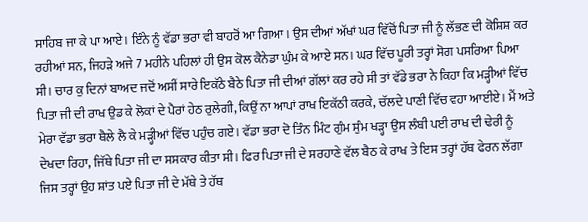ਸਾਹਿਬ ਜਾ ਕੇ ਪਾ ਆਏ। ਇੰਨੇ ਨੂੰ ਵੱਡਾ ਭਰਾ ਵੀ ਬਾਹਰੋਂ ਆ ਗਿਆ। ਉਸ ਦੀਆਂ ਅੱਖਾਂ ਘਰ ਵਿੱਚੋਂ ਪਿਤਾ ਜੀ ਨੂੰ ਲੱਭਣ ਦੀ ਕੋਸ਼ਿਸ਼ ਕਰ ਰਹੀਆਂ ਸਨ, ਜਿਹੜੇ ਅਜੇ 7 ਮਹੀਨੇ ਪਹਿਲਾਂ ਹੀ ਉਸ ਕੋਲ ਕੈਨੇਡਾ ਘੁੰਮ ਕੇ ਆਏ ਸਨ। ਘਰ ਵਿੱਚ ਪੂਰੀ ਤਰ੍ਹਾਂ ਸੋਗ ਪਸਰਿਆ ਪਿਆ ਸੀ। ਚਾਰ ਕੁ ਦਿਨਾਂ ਬਾਅਦ ਜਦੋਂ ਅਸੀਂ ਸਾਰੇ ਇਕੱਠੇ ਬੈਠੇ ਪਿਤਾ ਜੀ ਦੀਆਂ ਗੱਲਾਂ ਕਰ ਰਹੇ ਸੀ ਤਾਂ ਵੱਡੇ ਭਰਾ ਨੇ ਕਿਹਾ ਕਿ ਮੜ੍ਹੀਆਂ ਵਿੱਚ ਪਿਤਾ ਜੀ ਦੀ ਰਾਖ ਉਡ ਕੇ ਲੋਕਾਂ ਦੇ ਪੈਰਾਂ ਹੇਠ ਰੁਲੇਗੀ, ਕਿਉਂ ਨਾ ਆਪਾਂ ਰਾਖ ਇਕੱਠੀ ਕਰਕੇ, ਚੱਲਦੇ ਪਾਣੀ ਵਿੱਚ ਵਹਾ ਆਈਏ। ਮੈਂ ਅਤੇ ਮੇਰਾ ਵੱਡਾ ਭਰਾ ਥੈਲੇ ਲੈ ਕੇ ਮੜ੍ਹੀਆਂ ਵਿੱਚ ਪਹੁੰਚ ਗਏ। ਵੱਡਾ ਭਰਾ ਦੋ ਤਿੰਨ ਮਿੰਟ ਗੁੰਮ ਸੁੰਮ ਖੜ੍ਹਾ ਉਸ ਲੰਬੀ ਪਈ ਰਾਖ ਦੀ ਢੇਰੀ ਨੂੰ ਦੇਖਦਾ ਰਿਹਾ, ਜਿੱਥੇ ਪਿਤਾ ਜੀ ਦਾ ਸਸਕਾਰ ਕੀਤਾ ਸੀ। ਫਿਰ ਪਿਤਾ ਜੀ ਦੇ ਸਰਹਾਣੇ ਵੱਲ ਬੈਠ ਕੇ ਰਾਖ ਤੇ ਇਸ ਤਰ੍ਹਾਂ ਹੱਥ ਫੇਰਨ ਲੱਗਾ ਜਿਸ ਤਰ੍ਹਾਂ ਉਹ ਸ਼ਾਂਤ ਪਏ ਪਿਤਾ ਜੀ ਦੇ ਮੱਥੇ ਤੇ ਹੱਥ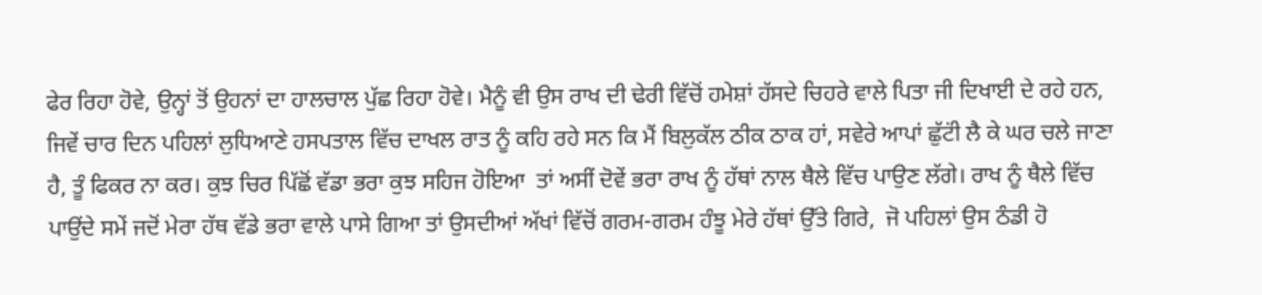ਫੇਰ ਰਿਹਾ ਹੋਵੇ, ਉਨ੍ਹਾਂ ਤੋਂ ਉਹਨਾਂ ਦਾ ਹਾਲਚਾਲ ਪੁੱਛ ਰਿਹਾ ਹੋਵੇ। ਮੈਨੂੰ ਵੀ ਉਸ ਰਾਖ ਦੀ ਢੇਰੀ ਵਿੱਚੋਂ ਹਮੇਸ਼ਾਂ ਹੱਸਦੇ ਚਿਹਰੇ ਵਾਲੇ ਪਿਤਾ ਜੀ ਦਿਖਾਈ ਦੇ ਰਹੇ ਹਨ, ਜਿਵੇਂ ਚਾਰ ਦਿਨ ਪਹਿਲਾਂ ਲੁਧਿਆਣੇ ਹਸਪਤਾਲ ਵਿੱਚ ਦਾਖਲ ਰਾਤ ਨੂੰ ਕਹਿ ਰਹੇ ਸਨ ਕਿ ਮੈਂ ਬਿਲੁਕੱਲ ਠੀਕ ਠਾਕ ਹਾਂ, ਸਵੇਰੇ ਆਪਾਂ ਛੁੱਟਂੀ ਲੈ ਕੇ ਘਰ ਚਲੇ ਜਾਣਾ ਹੈ, ਤੂੰ ਫਿਕਰ ਨਾ ਕਰ। ਕੁਝ ਚਿਰ ਪਿੱਛੋਂ ਵੱਡਾ ਭਰਾ ਕੁਝ ਸਹਿਜ ਹੋਇਆ  ਤਾਂ ਅਸੀਂ ਦੋਵੇਂ ਭਰਾ ਰਾਖ ਨੂੰ ਹੱਥਾਂ ਨਾਲ ਥੈਲੇ ਵਿੱਚ ਪਾਉਣ ਲੱਗੇ। ਰਾਖ ਨੂੰ ਥੈਲੇ ਵਿੱਚ ਪਾਉਂਦੇ ਸਮੇਂ ਜਦੋਂ ਮੇਰਾ ਹੱਥ ਵੱਡੇ ਭਰਾ ਵਾਲੇ ਪਾਸੇ ਗਿਆ ਤਾਂ ਉਸਦੀਆਂ ਅੱਖਾਂ ਵਿੱਚੋਂ ਗਰਮ-ਗਰਮ ਹੰਝੂ ਮੇਰੇ ਹੱਥਾਂ ਉੱਤੇ ਗਿਰੇ,  ਜੋ ਪਹਿਲਾਂ ਉਸ ਠੰਡੀ ਹੋ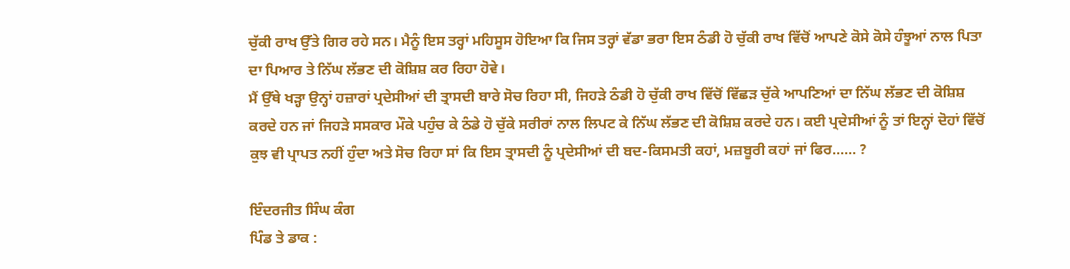ਚੁੱਕੀ ਰਾਖ ਉੱਤੇ ਗਿਰ ਰਹੇ ਸਨ। ਮੈਨੂੰ ਇਸ ਤਰ੍ਹਾਂ ਮਹਿਸੂਸ ਹੋਇਆ ਕਿ ਜਿਸ ਤਰ੍ਹਾਂ ਵੱਡਾ ਭਰਾ ਇਸ ਠੰਡੀ ਹੋ ਚੁੱਕੀ ਰਾਖ ਵਿੱਚੋਂ ਆਪਣੇ ਕੋਸੇ ਕੋਸੇ ਹੰਝੂਆਂ ਨਾਲ ਪਿਤਾ ਦਾ ਪਿਆਰ ਤੇ ਨਿੱਘ ਲੱਭਣ ਦੀ ਕੋਸ਼ਿਸ਼ ਕਰ ਰਿਹਾ ਹੋਵੇ।
ਮੈਂ ਉੱਥੇ ਖੜ੍ਹਾ ਉਨ੍ਹਾਂ ਹਜ਼ਾਰਾਂ ਪ੍ਰਦੇਸੀਆਂ ਦੀ ਤ੍ਰਾਸਦੀ ਬਾਰੇ ਸੋਚ ਰਿਹਾ ਸੀ, ਜਿਹੜੇ ਠੰਡੀ ਹੋ ਚੁੱਕੀ ਰਾਖ ਵਿੱਚੋਂ ਵਿੱਛੜ ਚੁੱਕੇ ਆਪਣਿਆਂ ਦਾ ਨਿੱਘ ਲੱਭਣ ਦੀ ਕੋਸ਼ਿਸ਼ ਕਰਦੇ ਹਨ ਜਾਂ ਜਿਹੜੇ ਸਸਕਾਰ ਮੌਕੇ ਪਹੁੰਚ ਕੇ ਠੰਡੇ ਹੋ ਚੁੱਕੇ ਸਰੀਰਾਂ ਨਾਲ ਲਿਪਟ ਕੇ ਨਿੱਘ ਲੱਭਣ ਦੀ ਕੋਸ਼ਿਸ਼ ਕਰਦੇ ਹਨ। ਕਈ ਪ੍ਰਦੇਸੀਆਂ ਨੂੰ ਤਾਂ ਇਨ੍ਹਾਂ ਦੋਹਾਂ ਵਿੱਚੋਂ ਕੁਝ ਵੀ ਪ੍ਰਾਪਤ ਨਹੀਂ ਹੁੰਦਾ ਅਤੇ ਸੋਚ ਰਿਹਾ ਸਾਂ ਕਿ ਇਸ ਤ੍ਰਾਸਦੀ ਨੂੰ ਪ੍ਰਦੇਸੀਆਂ ਦੀ ਬਦ-ਕਿਸਮਤੀ ਕਹਾਂ, ਮਜ਼ਬੂਰੀ ਕਹਾਂ ਜਾਂ ਫਿਰ...... ?

ਇੰਦਰਜੀਤ ਸਿੰਘ ਕੰਗ
ਪਿੰਡ ਤੇ ਡਾਕ :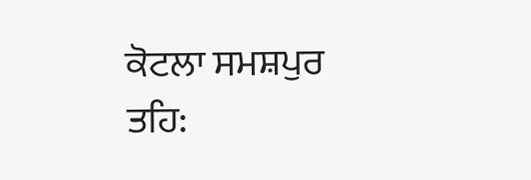ਕੋਟਲਾ ਸਮਸ਼ਪੁਰ
ਤਹਿ: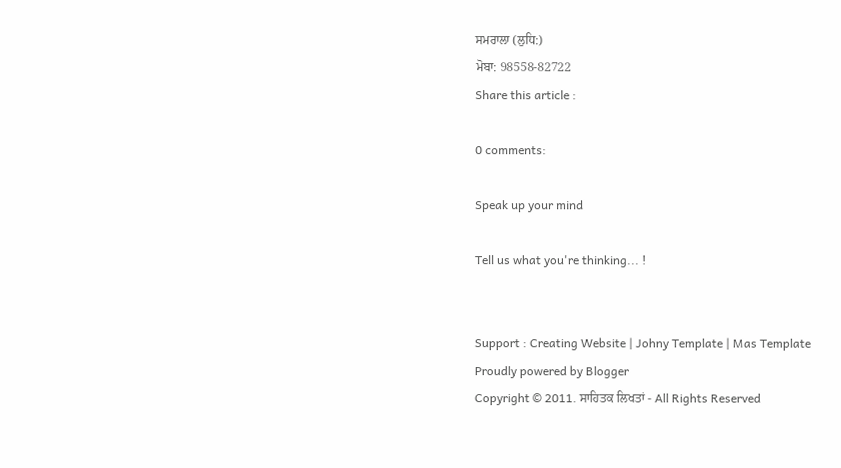ਸਮਰਾਲਾ (ਲੁਧਿ:)
ਮੋਬਾ: 98558-82722
Share this article :

0 comments:

Speak up your mind

Tell us what you're thinking... !


Support : Creating Website | Johny Template | Mas Template
Proudly powered by Blogger
Copyright © 2011. ਸਾਹਿਤਕ ਲਿਖਤਾਂ - All Rights Reserved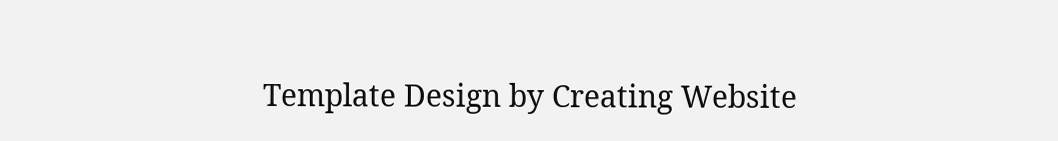Template Design by Creating Website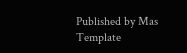Published by Mas Template